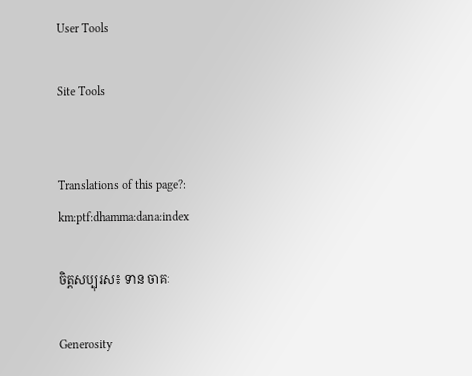User Tools

Site Tools


Translations of this page?:
km:ptf:dhamma:dana:index

ចិត្តសប្បុរស៖ ទាន ចាគៈ

Generosity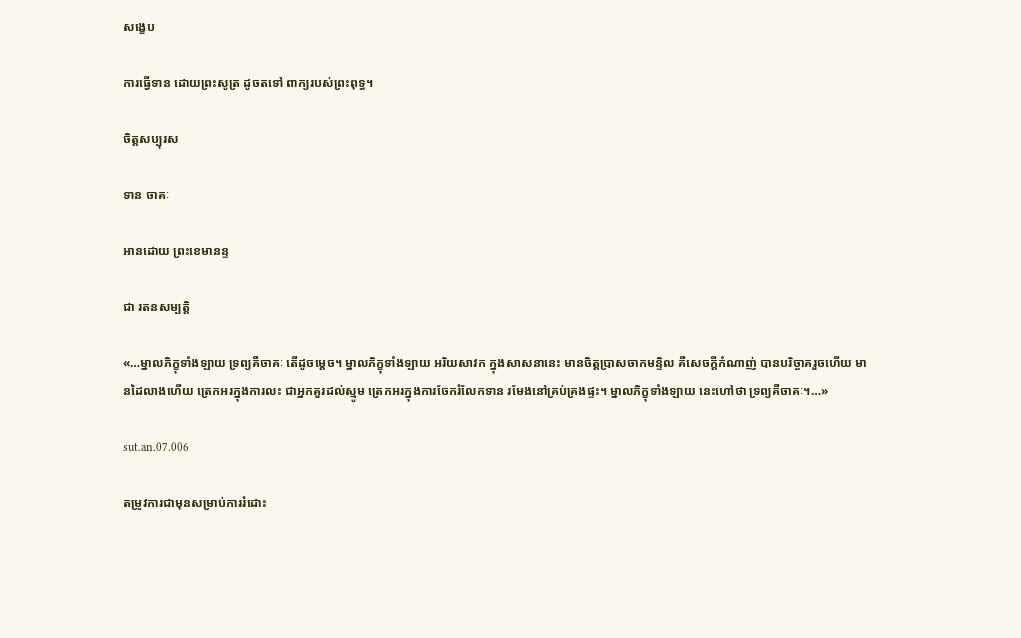សង្ខេប

ការធ្វើទាន ដោយព្រះសូត្រ ដូចតទៅ ពាក្យរបស់ព្រះពុទ្ធ។

ចិត្តសប្បុរស

ទាន ចាគៈ

អានដោយ ព្រះខេមានន្ទ

ជា រតនសម្បត្តិ

«…ម្នាលភិក្ខុទាំងឡាយ ទ្រព្យគឺចាគៈ តើដូចម្តេច។ ម្នាលភិក្ខុទាំងឡាយ អរិយសាវក ក្នុងសាសនានេះ មានចិត្តប្រាសចាកមន្ទិល គឺសេចក្តីកំណាញ់ បានបរិច្ចាគរួចហើយ មានដៃលាងហើយ ត្រេកអរក្នុងការលះ ជាអ្នកគួរដល់ស្មូម ត្រេកអរក្នុងការចែករំលែកទាន រមែងនៅគ្រប់គ្រងផ្ទះ។ ម្នាលភិក្ខុទាំងឡាយ នេះហៅថា ទ្រព្យគឺចាគៈ។…»

sut.an.07.006

តម្រូវការជាមុនសម្រាប់ការរំដោះ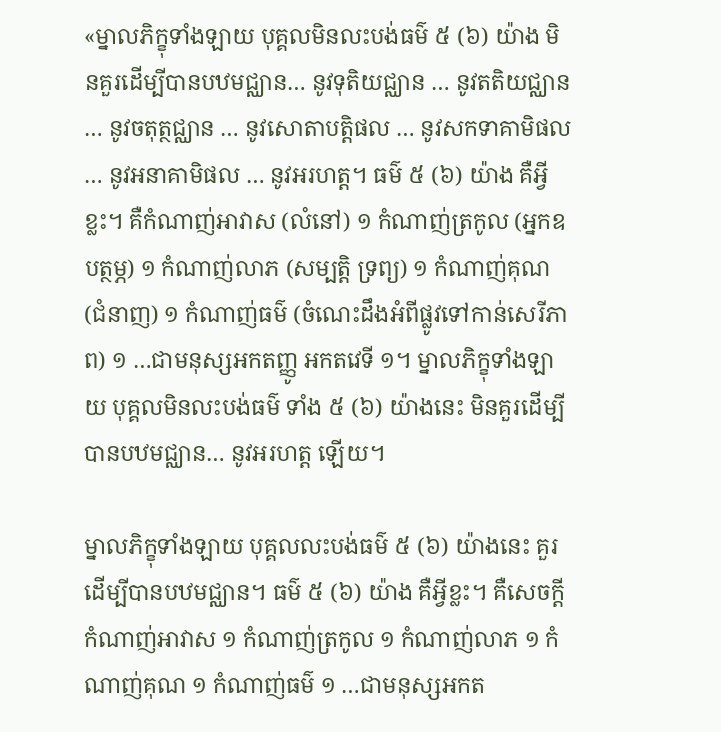«ម្នាលភិក្ខុទាំងឡាយ បុគ្គលមិនលះបង់ធម៌ ៥ (៦) យ៉ាង មិនគួរដើម្បីបានបឋមជ្ឈាន… នូវទុតិយជ្ឈាន … នូវតតិយជ្ឈាន … នូវចតុត្ថជ្ឈាន … នូវសោតាបត្តិផល … នូវសកទាគាមិផល … នូវអនាគាមិផល … នូវអរហត្ត។ ធម៌ ៥ (៦) យ៉ាង គឺអ្វីខ្លះ។ គឺកំណាញ់អាវាស (លំនៅ) ១ កំណាញ់ត្រកូល (អ្នកឧបត្ថម្ភ) ១ កំណាញ់លាភ (សម្បត្តិ ទ្រព្យ) ១ កំណាញ់គុណ (ជំនាញ) ១ កំណាញ់ធម៌ (ចំណេះដឹងអំពីផ្លូវទៅកាន់សេរីភាព) ១ …ជាមនុស្សអកតញ្ញូ អកតវេទី ១។ ម្នាលភិក្ខុទាំងឡាយ បុគ្គលមិនលះបង់ធម៌ ទាំង ៥ (៦) យ៉ាងនេះ មិនគួរដើម្បីបានបឋមជ្ឈាន… នូវអរហត្ត ឡើយ។

ម្នាលភិក្ខុទាំងឡាយ បុគ្គលលះបង់ធម៌ ៥ (៦) យ៉ាងនេះ គួរដើម្បីបានបឋមជ្ឈាន។ ធម៌ ៥ (៦) យ៉ាង គឺអ្វីខ្លះ។ គឺសេចក្តីកំណាញ់អាវាស ១ កំណាញ់ត្រកូល ១ កំណាញ់លាភ ១ កំណាញ់គុណ ១ កំណាញ់ធម៌ ១ …ជាមនុស្សអកត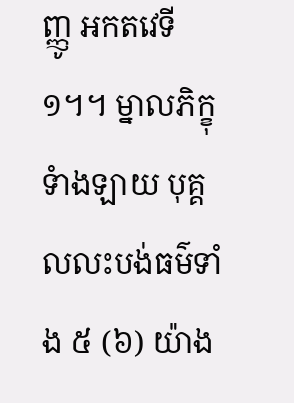ញ្ញូ អកតវេទី ១។។ ម្នាលភិក្ខុទំាងឡាយ បុគ្គលលះបង់ធម៌ទាំង ៥ (៦) យ៉ាង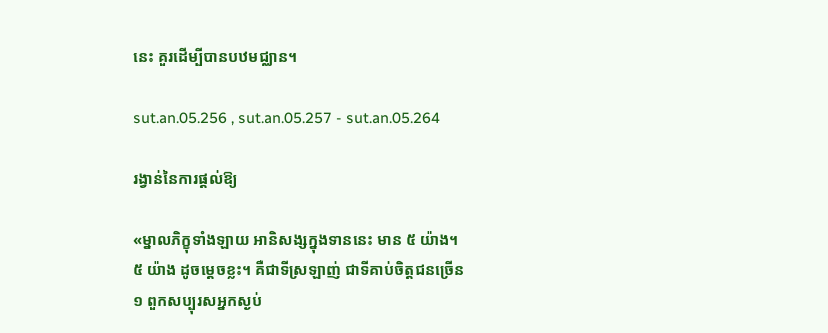នេះ គួរដើម្បីបានបឋមជ្ឈាន។

sut.an.05.256 , sut.an.05.257 - sut.an.05.264

រង្វាន់នៃការផ្តល់ឱ្យ

«ម្នាលភិក្ខុទាំងឡាយ អានិសង្សក្នុងទាននេះ មាន ៥ យ៉ាង។ ៥ យ៉ាង ដូចម្តេចខ្លះ។ គឺជាទីស្រឡាញ់ ជាទីគាប់ចិត្តជនច្រើន ១ ពួកសប្បុរសអ្នកស្ងប់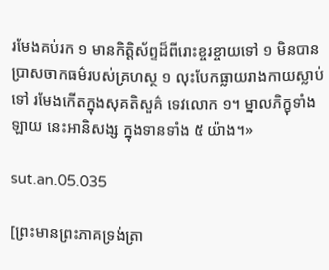រមែងគប់រក ១ មានកិត្តិស័ព្ទដ៏ពីរោះខ្ចរខ្ចាយទៅ ១ មិនបានប្រាសចាកធម៌របស់គ្រហស្ថ ១ លុះបែកធ្លាយរាងកាយស្លាប់ទៅ រមែងកើតក្នុងសុគតិសួគ៌ ទេវលោក ១។ ម្នាលភិក្ខុទាំងឡាយ នេះអានិសង្ស ក្នុងទានទាំង ៥ យ៉ាង។»

sut.an.05.035

[ព្រះមានព្រះភាគទ្រង់ត្រា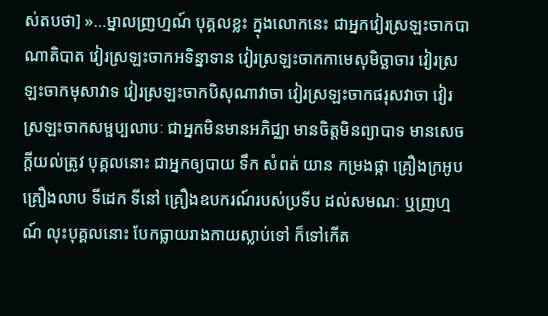ស់តបថា] »…ម្នាលញ្រហ្មណ៍ បុគ្គលខ្លះ ក្នុងលោកនេះ ជាអ្នកវៀរស្រឡះចាកបាណាតិបាត វៀរស្រឡះចាកអទិន្នាទាន វៀរស្រឡះចាកកាមេសុមិច្ឆាចារ វៀរស្រឡះចាកមុសាវាទ វៀរស្រឡះចាកបិសុណាវាចា វៀរស្រឡះចាកផរុសវាចា វៀរស្រឡះចាកសម្ផប្បលាបៈ ជាអ្នកមិនមានអភិជ្ឈា មានចិត្តមិនព្យាបាទ មានសេចក្តីយល់ត្រូវ បុគ្គលនោះ ជាអ្នកឲ្យបាយ ទឹក សំពត់ យាន កម្រងផ្កា គ្រឿងក្រអូប គ្រឿងលាប ទីដេក ទីនៅ គ្រឿងឧបករណ៍របស់ប្រទីប ដល់សមណៈ ឬញ្រហ្មណ៍ លុះបុគ្គលនោះ បែកធ្លាយរាងកាយស្លាប់ទៅ ក៏ទៅកើត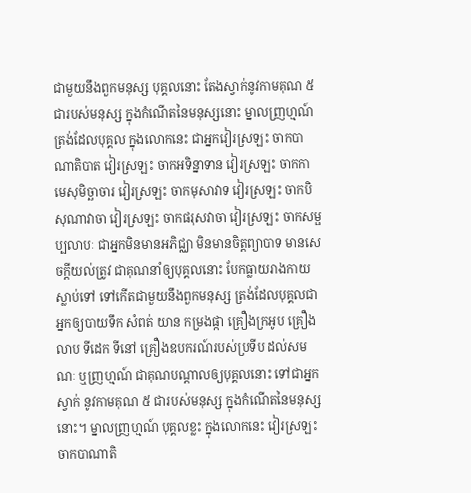ជាមួយនឹងពួកមនុស្ស បុគ្គលនោះ តែងស្វាក់នូវកាមគុណ ៥ ជារបស់មនុស្ស ក្នុងកំណើតនៃមនុស្សនោះ ម្នាលញ្រហ្មណ៍ ត្រង់ដែលបុគ្គល ក្នុងលោកនេះ ជាអ្នកវៀរស្រឡះ ចាកបាណាតិបាត វៀរស្រឡះ ចាកអទិន្នាទាន វៀរស្រឡះ ចាកកាមេសុមិច្ឆាចារ វៀរស្រឡះ ចាកមុសាវាទ វៀរស្រឡះ ចាកបិសុណាវាចា វៀរស្រឡះ ចាកផរុសវាចា វៀរស្រឡះ ចាកសម្ផប្បលាបៈ ជាអ្នកមិនមានអភិជ្ឈា មិនមានចិត្តព្យាបាទ មានសេចក្តីយល់ត្រូវ ជាគុណនាំឲ្យបុគ្គលនោះ បែកធ្លាយរាងកាយស្លាប់ទៅ ទៅកើតជាមួយនឹងពួកមនុស្ស ត្រង់ដែលបុគ្គលជាអ្នកឲ្យបាយទឹក សំពត់ យាន កម្រងផ្កា គ្រឿងក្រអូប គ្រឿងលាប ទីដេក ទីនៅ គ្រឿងឧបករណ៍របស់ប្រទីប ដល់សមណៈ ឬញ្រហ្មណ៍ ជាគុណបណ្តាលឲ្យបុគ្គលនោះ ទៅជាអ្នកស្វាក់ នូវកាមគុណ ៥ ជារបស់មនុស្ស ក្នុងកំណើតនៃមនុស្សនោះ។ ម្នាលញ្រហ្មណ៍ បុគ្គលខ្លះ ក្នុងលោកនេះ វៀរស្រឡះ ចាកបាណាតិ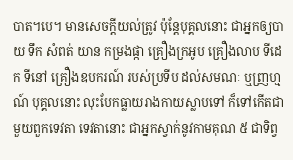បាត។បេ។ មានសេចក្តីយល់ត្រូវ ប៉ុន្តែបុគ្គលនោះ ជាអ្នកឲ្យបាយ ទឹក សំពត់ យាន កម្រងផ្កា គ្រឿងក្រអូប គ្រឿងលាប ទីដេក ទីនៅ គ្រឿងឧបករណ៍ របស់ប្រទីប ដល់សមណៈ ឬញ្រហ្មណ៍ បុគ្គលនោះ លុះបែកធ្លាយរាងកាយស្លាបទៅ ក៏ទៅកើតជាមួយពួកទេវតា ទេវតានោះ ជាអ្នកស្វាក់នូវកាមគុណ ៥ ជាទិព្វ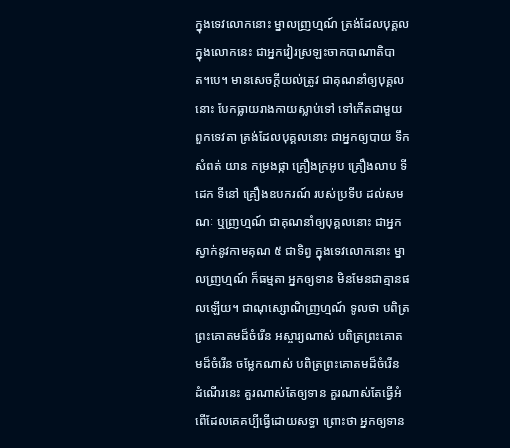ក្នុងទេវលោកនោះ ម្នាលញ្រហ្មណ៍ ត្រង់ដែលបុគ្គល ក្នុងលោកនេះ ជាអ្នកវៀរស្រឡះចាកបាណាតិបាត។បេ។ មានសេចក្តីយល់ត្រូវ ជាគុណនាំឲ្យបុគ្គលនោះ បែកធ្លាយរាងកាយស្លាប់ទៅ ទៅកើតជាមួយពួកទេវតា ត្រង់ដែលបុគ្គលនោះ ជាអ្នកឲ្យបាយ ទឹក សំពត់ យាន កម្រងផ្កា គ្រឿងក្រអូប គ្រឿងលាប ទីដេក ទីនៅ គ្រឿងឧបករណ៍ របស់ប្រទីប ដល់សមណៈ ឬញ្រហ្មណ៍ ជាគុណនាំឲ្យបុគ្គលនោះ ជាអ្នកស្វាក់នូវកាមគុណ ៥ ជាទិព្វ ក្នុងទេវលោកនោះ ម្នាលញ្រហ្មណ៍ ក៏ធម្មតា អ្នកឲ្យទាន មិនមែនជាគ្មានផលឡើយ។ ជាណុស្សោណិញ្រហ្មណ៍ ទូលថា បពិត្រព្រះគោតមដ៏ចំរើន អស្ចារ្យណាស់ បពិត្រព្រះគោតមដ៏ចំរើន ចម្លែកណាស់ បពិត្រព្រះគោតមដ៏ចំរើន ដំណើរនេះ គួរណាស់តែឲ្យទាន គួរណាស់តែធ្វើអំពើដែលគេគប្បីធ្វើដោយសទ្ធា ព្រោះថា អ្នកឲ្យទាន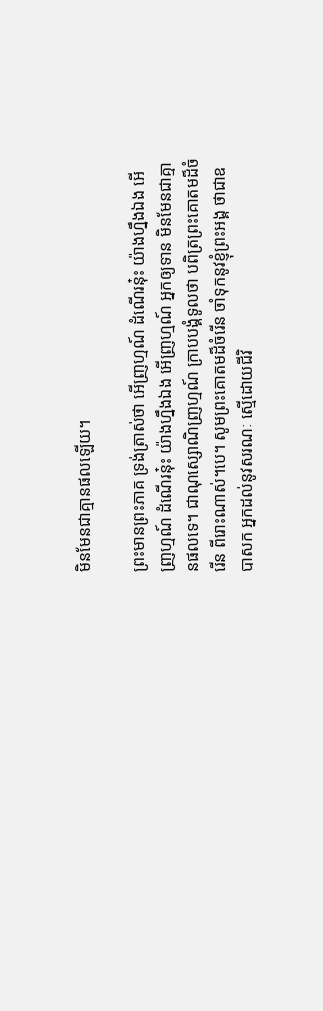មិនមែនជាគ្មានផលឡើយ។

ព្រះមានព្រះភាគ ទ្រង់ត្រាស់ថា អើញ្រហ្មណ៍ ដំណើរនុ៎ះ យ៉ាងហ្នឹងឯង អើញ្រហ្មណ៍ ដំណើរនុ៎ះ យ៉ាងហ្នឹងឯង អើញ្រហ្មណ៍ អ្នកឲ្យទាន មិនមែនជាគ្មានផលទេ។ ជាណុស្សោណិញ្រហ្មណ៍ ក្រាបបង្គំទូលថា បពិត្រព្រះគោតមដ៏ចំរើន ពីរោះណាស់។បេ។ សូមព្រះគោតមដ៏ចំរើន ចាំទុកនូវខ្ញុំព្រះអង្គ ថាជាឧបាសក អ្នកដល់នូវសរណៈ ស្មើដោយជីវិ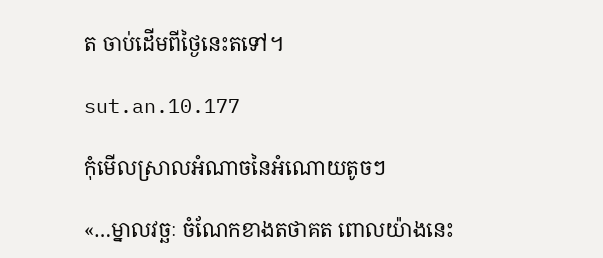ត ចាប់ដើមពីថ្ងៃនេះតទៅ។

sut.an.10.177

កុំមើលស្រាលអំណាចនៃអំណោយតូចៗ

«…ម្នាលវច្ឆៈ ចំណែកខាងតថាគត ពោលយ៉ាងនេះ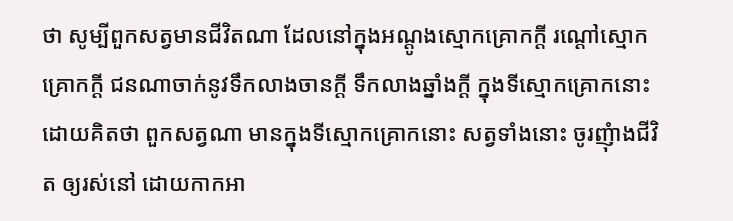ថា សូម្បីពួកសត្វមានជីវិតណា ដែលនៅក្នុងអណ្ដូងស្មោកគ្រោកក្ដី រណ្ដៅស្មោកគ្រោកក្ដី ជនណាចាក់នូវទឹកលាងចានក្ដី ទឹកលាងឆ្នាំងក្ដី ក្នុងទីស្មោកគ្រោកនោះ ដោយគិតថា ពួកសត្វណា មានក្នុងទីស្មោកគ្រោកនោះ សត្វទាំងនោះ ចូរញុំាងជីវិត ឲ្យរស់នៅ ដោយកាកអា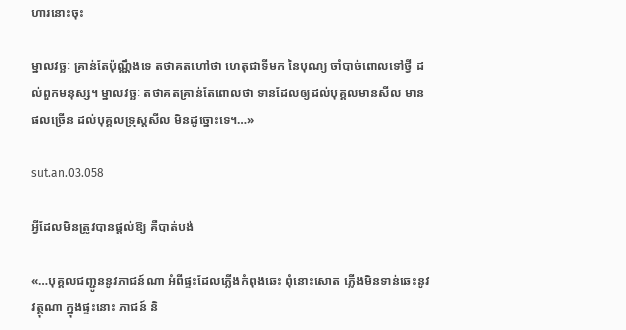ហារនោះចុះ

ម្នាលវច្ឆៈ គ្រាន់តែប៉ុណ្ណឹងទេ តថាគតហៅថា ហេតុជាទីមក នៃបុណ្យ ចាំបាច់ពោលទៅថ្វី ដល់ពួកមនុស្ស។ ម្នាលវច្ឆៈ តថាគតគ្រាន់តែពោលថា ទានដែលឲ្យដល់បុគ្គលមានសីល មានផលច្រើន ដល់បុគ្គលទ្រុស្តសីល មិនដូច្នោះទេ។…»

sut.an.03.058

អ្វីដែលមិនត្រូវបានផ្តល់ឱ្យ គឺបាត់បង់

«…បុគ្គលជញ្ជូននូវភាជន៍ណា អំពីផ្ទះដែលភ្លើងកំពុងឆេះ ពុំនោះសោត ភ្លើងមិនទាន់ឆេះនូវវត្ថុណា ក្នុងផ្ទះនោះ ភាជន៍ និ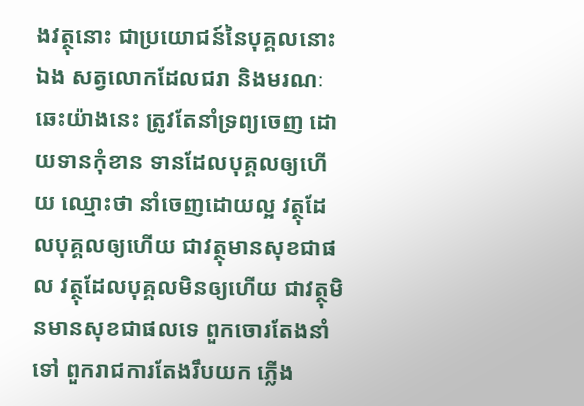ងវត្ថុនោះ ជាប្រយោជន៍នៃបុគ្គលនោះឯង សត្វលោកដែលជរា និងមរណៈឆេះយ៉ាងនេះ ត្រូវតែនាំទ្រព្យចេញ ដោយទានកុំខាន ទានដែលបុគ្គលឲ្យហើយ ឈ្មោះថា នាំចេញដោយល្អ វត្ថុដែលបុគ្គលឲ្យហើយ ជាវត្ថុមានសុខជាផល វត្ថុដែលបុគ្គលមិនឲ្យហើយ ជាវត្ថុមិនមានសុខជាផលទេ ពួកចោរតែងនាំទៅ ពួករាជការតែងរឹបយក ភ្លើង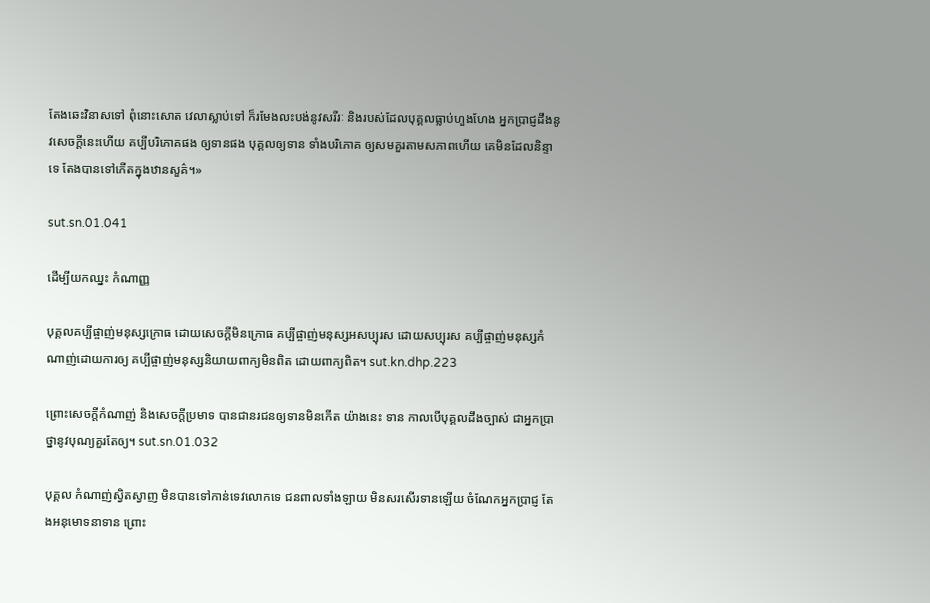តែងឆេះវិនាសទៅ ពុំនោះសោត វេលាស្លាប់ទៅ ក៏រមែងលះបង់នូវសរីរៈ និងរបស់ដែលបុគ្គលធ្លាប់ហួងហែង អ្នកប្រាជ្ញដឹងនូវសេចក្តីនេះហើយ គប្បីបរិភោគផង ឲ្យទានផង បុគ្គលឲ្យទាន ទាំងបរិភោគ ឲ្យសមគួរតាមសភាពហើយ គេមិនដែលនិន្ទាទេ តែងបានទៅកើតក្នុងឋានសួគ៌។»

sut.sn.01.041

ដើម្បីយកឈ្នះ កំណាញ្ញ

បុគ្គលគប្បីផ្ចាញ់មនុស្សក្រោធ ដោយសេចក្តីមិនក្រោធ គប្បីផ្ចាញ់មនុស្សអសប្បុរស ដោយសប្បុរស គប្បីផ្ចាញ់មនុស្សកំណាញ់ដោយការឲ្យ គប្បីផ្ចាញ់មនុស្សនិយាយពាក្យមិនពិត ដោយពាក្យពិត។ sut.kn.dhp.223

ព្រោះសេចក្តីកំណាញ់ និងសេចក្តីប្រមាទ បានជានរជនឲ្យទានមិនកើត យ៉ាងនេះ ទាន កាលបើបុគ្គលដឹងច្បាស់ ជាអ្នកប្រាថ្នានូវបុណ្យគួរតែឲ្យ។ sut.sn.01.032

បុគ្គល កំណាញ់ស្វិតស្វាញ មិនបានទៅកាន់ទេវលោកទេ ជនពាលទាំងឡាយ មិនសរសើរទានឡើយ ចំណែកអ្នកប្រាជ្ញ តែងអនុមោទនាទាន ព្រោះ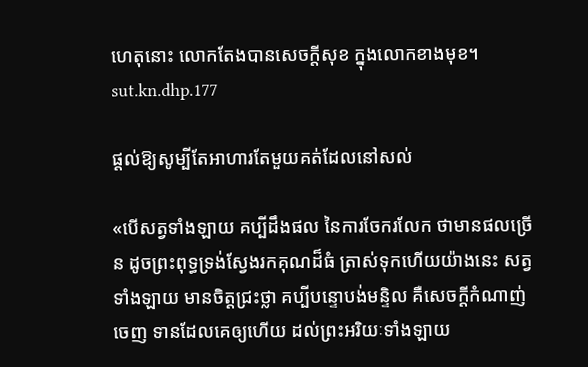ហេតុនោះ លោកតែងបានសេចក្តីសុខ ក្នុងលោកខាងមុខ។ sut.kn.dhp.177

ផ្តល់ឱ្យសូម្បីតែអាហារតែមួយគត់ដែលនៅសល់

«បើសត្វទាំងឡាយ គប្បីដឹងផល នៃការចែករលែក ថាមានផលច្រើន ដូចព្រះពុទ្ធទ្រង់ស្វែងរកគុណដ៏ធំ ត្រាស់ទុកហើយយ៉ាងនេះ សត្វទាំងឡាយ មានចិត្តជ្រះថ្លា គប្បីបន្ទោបង់មន្ទិល គឺសេចក្ដីកំណាញ់ចេញ ទានដែលគេឲ្យហើយ ដល់ព្រះអរិយៈទាំងឡាយ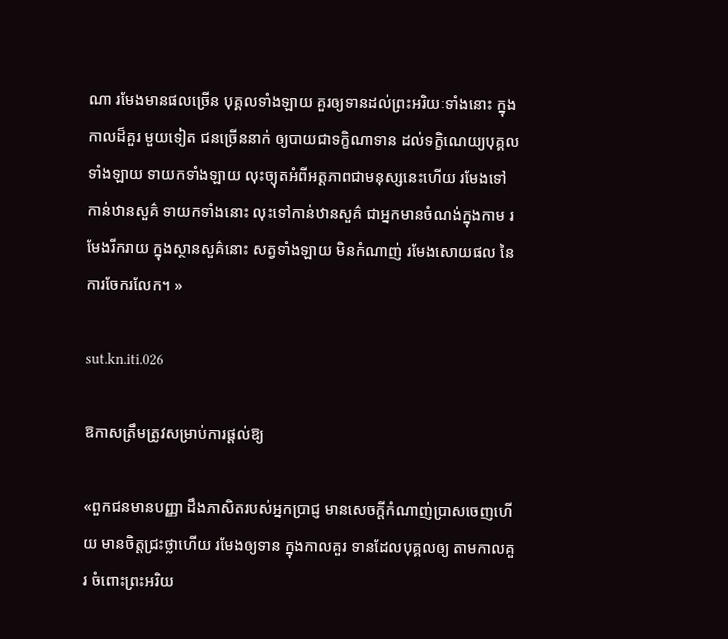ណា រមែងមានផលច្រើន បុគ្គលទាំងឡាយ គួរឲ្យទានដល់ព្រះអរិយៈទាំងនោះ ក្នុងកាលដ៏គួរ មួយទៀត ជនច្រើននាក់ ឲ្យបាយជាទក្ខិណាទាន ដល់ទក្ខិណេយ្យបុគ្គលទាំងឡាយ ទាយកទាំងឡាយ លុះច្យុតអំពីអត្តភាពជាមនុស្សនេះហើយ រមែងទៅកាន់ឋានសួគ៌ ទាយកទាំងនោះ លុះទៅកាន់ឋានសួគ៌ ជាអ្នកមានចំណង់ក្នុងកាម រមែងរីករាយ ក្នុងស្ថានសួគ៌នោះ សត្វទាំងឡាយ មិនកំណាញ់ រមែងសោយផល នៃការចែករលែក។ »

sut.kn.iti.026

ឱកាសត្រឹមត្រូវសម្រាប់ការផ្តល់ឱ្យ

«ពួកជនមានបញ្ញា ដឹងភាសិតរបស់អ្នកប្រាជ្ញ មានសេចក្តីកំណាញ់ប្រាសចេញហើយ មានចិត្តជ្រះថ្លាហើយ រមែងឲ្យទាន ក្នុងកាលគួរ ទានដែលបុគ្គលឲ្យ តាមកាលគួរ ចំពោះព្រះអរិយ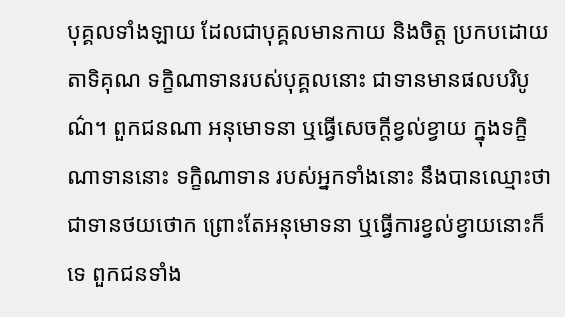បុគ្គលទាំងឡាយ ដែលជាបុគ្គលមានកាយ និងចិត្ត ប្រកបដោយតាទិគុណ ទក្ខិណាទានរបស់បុគ្គលនោះ ជាទានមានផលបរិបូណ៌។ ពួកជនណា អនុមោទនា ឬធ្វើសេចក្តីខ្វល់ខ្វាយ ក្នុងទក្ខិណាទាននោះ ទក្ខិណាទាន របស់អ្នកទាំងនោះ នឹងបានឈ្មោះថា ជាទានថយថោក ព្រោះតែអនុមោទនា ឬធ្វើការខ្វល់ខ្វាយនោះក៏ទេ ពួកជនទាំង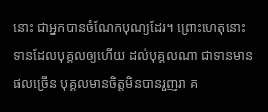នោះ ជាអ្នកបានចំណែកបុណ្យដែរ។ ព្រោះហេតុនោះ ទានដែលបុគ្គលឲ្យហើយ ដល់បុគ្គលណា ជាទានមានផលច្រើន បុគ្គលមានចិត្តមិនបានរួញរា គ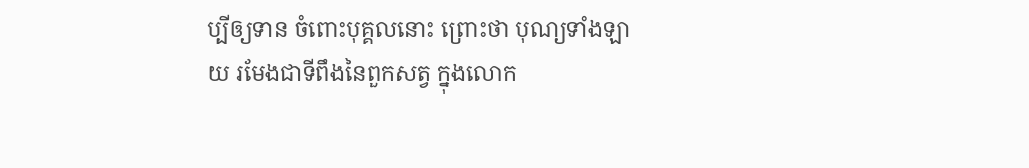ប្បីឲ្យទាន ចំពោះបុគ្គលនោះ ព្រោះថា បុណ្យទាំងឡាយ រមែងជាទីពឹងនៃពួកសត្វ ក្នុងលោក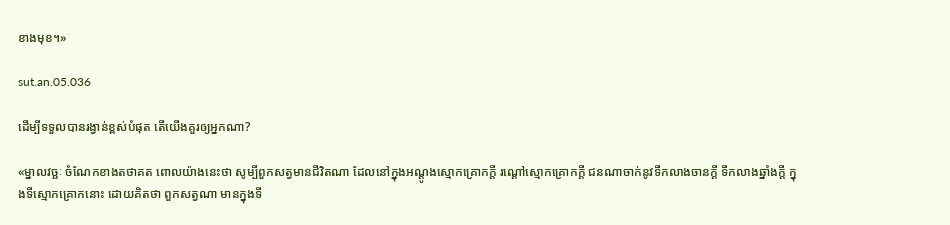ខាងមុខ។»

sut.an.05.036

ដើម្បីទទួលបានរង្វាន់ខ្ពស់បំផុត តើយើងគួរឲ្យអ្នកណា?

«ម្នាលវច្ឆៈ ចំណែកខាងតថាគត ពោលយ៉ាងនេះថា សូម្បីពួកសត្វមានជីវិតណា ដែលនៅក្នុងអណ្ដូងស្មោកគ្រោកក្ដី រណ្ដៅស្មោកគ្រោកក្ដី ជនណាចាក់នូវទឹកលាងចានក្ដី ទឹកលាងឆ្នាំងក្ដី ក្នុងទីស្មោកគ្រោកនោះ ដោយគិតថា ពួកសត្វណា មានក្នុងទី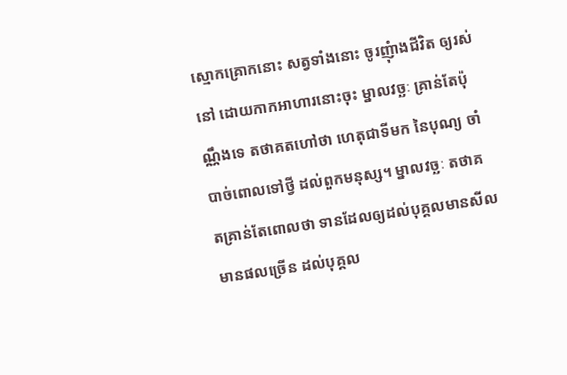ស្មោកគ្រោកនោះ សត្វទាំងនោះ ចូរញុំាងជីវិត ឲ្យរស់នៅ ដោយកាកអាហារនោះចុះ ម្នាលវច្ឆៈ គ្រាន់តែប៉ុណ្ណឹងទេ តថាគតហៅថា ហេតុជាទីមក នៃបុណ្យ ចាំបាច់ពោលទៅថ្វី ដល់ពួកមនុស្ស។ ម្នាលវច្ឆៈ តថាគតគ្រាន់តែពោលថា ទានដែលឲ្យដល់បុគ្គលមានសីល មានផលច្រើន ដល់បុគ្គល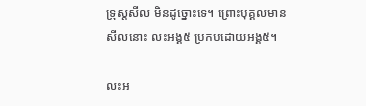ទ្រុស្តសីល មិនដូច្នោះទេ។ ព្រោះបុគ្គលមានសីលនោះ លះអង្គ៥ ប្រកបដោយអង្គ៥។

លះអ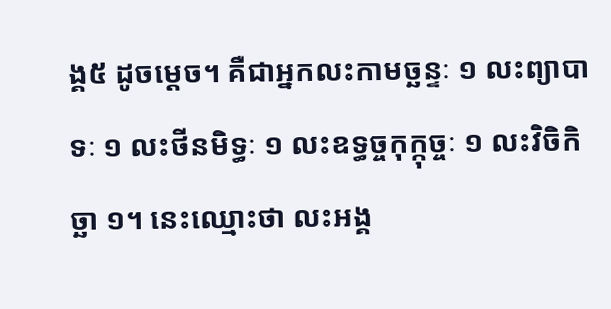ង្គ៥ ដូចម្ដេច។ គឺជាអ្នកលះកាមច្ឆន្ទៈ ១ លះព្យាបាទៈ ១ លះថីនមិទ្ធៈ ១ លះឧទ្ធច្ចកុក្កុច្ចៈ ១ លះវិចិកិច្ឆា ១។ នេះឈ្មោះថា លះអង្គ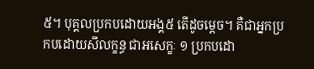៥។ បុគ្គលប្រកបដោយអង្គ៥ តើដូចម្ដេច។ គឺជាអ្នកប្រកបដោយសីលក្ខន្ធ ជាអសេក្ខៈ ១ ប្រកបដោ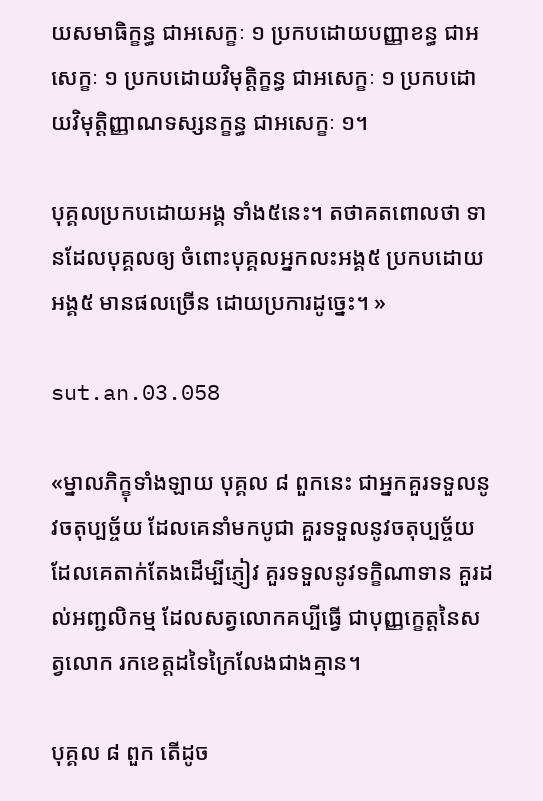យសមាធិក្ខន្ធ ជាអសេក្ខៈ ១ ប្រកបដោយបញ្ញាខន្ធ ជាអសេក្ខៈ ១ ប្រកបដោយវិមុត្តិក្ខន្ធ ជាអសេក្ខៈ ១ ប្រកបដោយវិមុត្តិញ្ញាណទស្សនក្ខន្ធ ជាអសេក្ខៈ ១។

បុគ្គលប្រកបដោយអង្គ ទាំង៥នេះ។ តថាគតពោលថា ទានដែលបុគ្គលឲ្យ ចំពោះបុគ្គលអ្នកលះអង្គ៥ ប្រកបដោយអង្គ៥ មានផលច្រើន ដោយប្រការដូច្នេះ។ »

sut.an.03.058

«ម្នាលភិក្ខុទាំងឡាយ បុគ្គល ៨ ពួកនេះ ជាអ្នកគួរទទួលនូវចតុប្បច្ច័យ ដែលគេនាំមកបូជា គួរទទួលនូវចតុប្បច្ច័យដែលគេតាក់តែងដើម្បីភ្ញៀវ គួរទទួលនូវទក្ខិណាទាន គួរដល់អញ្ជលិកម្ម ដែលសត្វលោកគប្បីធ្វើ ជាបុញ្ញកេ្ខត្តនៃសត្វលោក រកខេត្តដទៃក្រៃលែងជាងគ្មាន។

បុគ្គល ៨ ពួក តើដូច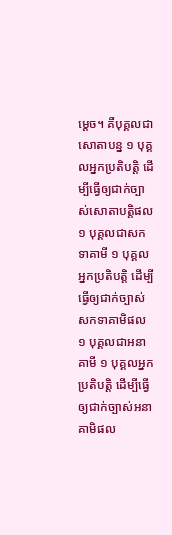ម្ដេច។ គឺបុគ្គលជាសោតាបន្ន ១ បុគ្គលអ្នកប្រតិបត្តិ ដើម្បីធ្វើឲ្យជាក់ច្បាស់សោតាបត្តិផល ១ បុគ្គលជាសកទាគាមី ១ បុគ្គលអ្នកប្រតិបត្តិ ដើម្បីធ្វើឲ្យជាក់ច្បាស់សកទាគាមិផល ១ បុគ្គលជាអនាគាមី ១ បុគ្គលអ្នកប្រតិបត្តិ ដើម្បីធ្វើឲ្យជាក់ច្បាស់អនាគាមិផល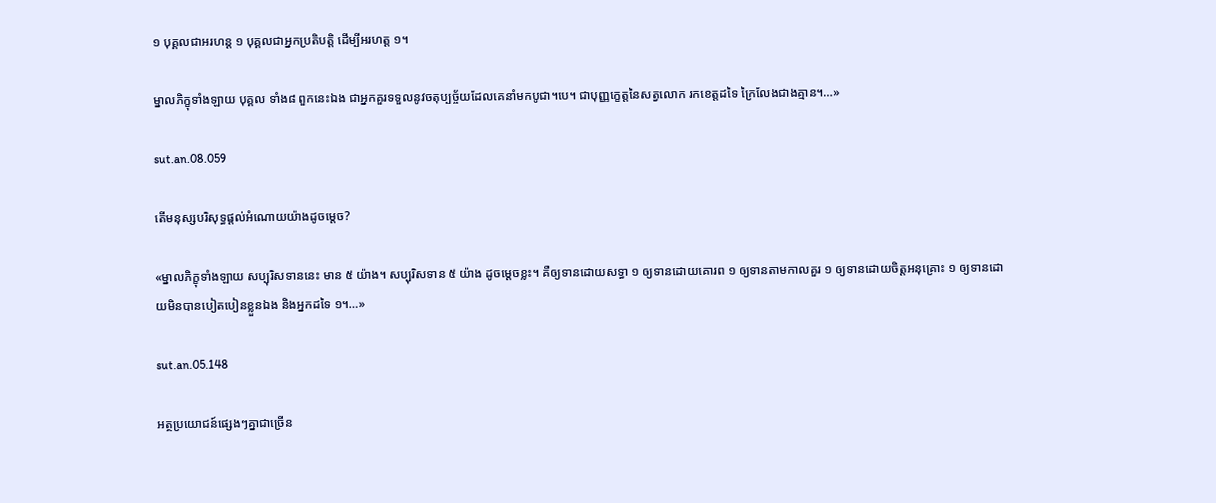១ បុគ្គលជាអរហន្ដ ១ បុគ្គលជាអ្នកប្រតិបត្តិ ដើម្បីអរហត្ត ១។

ម្នាលភិក្ខុទាំងឡាយ បុគ្គល ទាំង៨ ពួកនេះឯង ជាអ្នកគួរទទួលនូវចតុប្បច្ច័យដែលគេនាំមកបូជា។បេ។ ជាបុញ្ញកេ្ខត្តនៃសត្វលោក រកខេត្តដទៃ ក្រៃលែងជាងគ្មាន។…»

sut.an.08.059

តើមនុស្សបរិសុទ្ធផ្ដល់អំណោយយ៉ាងដូចម្ដេច?

«ម្នាលភិក្ខុទាំងឡាយ សប្បុរិសទាននេះ មាន ៥ យ៉ាង។ សប្បុរិសទាន ៥ យ៉ាង ដូចម្តេចខ្លះ។ គឺឲ្យទានដោយសទ្ធា ១ ឲ្យទានដោយគោរព ១ ឲ្យទានតាមកាលគួរ ១ ឲ្យទានដោយចិត្តអនុគ្រោះ ១ ឲ្យទានដោយមិនបានបៀតបៀនខ្លួនឯង និងអ្នកដទៃ ១។…»

sut.an.05.148

អត្ថប្រយោជន៍ផ្សេងៗគ្នាជាច្រើន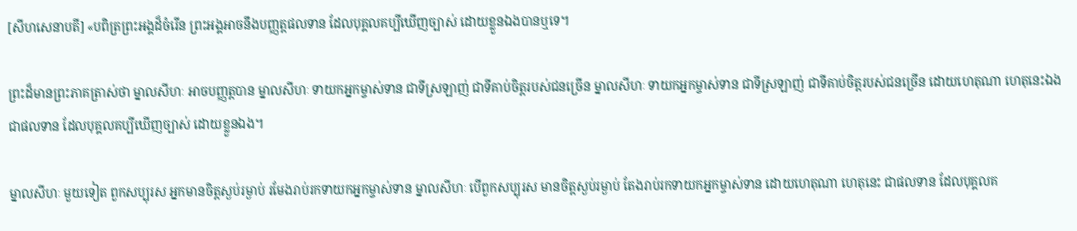[សីហសេនាបតី] «បពិត្រព្រះអង្គដ៏ចំរើន ព្រះអង្គអាចនឹងបញ្ញត្តផលទាន ដែលបុគ្គលគប្បីឃើញច្បាស់ ដោយខ្លួនឯងបានឬទេ។

ព្រះដ៏មានព្រះភាគត្រាស់ថា ម្នាលសីហៈ អាចបញ្ញត្តបាន ម្នាលសីហៈ ទាយកអ្នកម្ចាស់ទាន ជាទីស្រឡាញ់ ជាទីគាប់ចិត្តរបស់ជនច្រើន ម្នាលសីហៈ ទាយកអ្នកម្ចាស់ទាន ជាទីស្រឡាញ់ ជាទីគាប់ចិត្តរបស់ជនច្រើន ដោយហេតុណា ហេតុនេះឯង ជាផលទាន ដែលបុគ្គលគប្បីឃើញច្បាស់ ដោយខ្លួនឯង។

ម្នាលសីហៈ មួយទៀត ពួកសប្បុរស អ្នកមានចិត្តស្ងប់រម្ងាប់ រមែងរាប់រកទាយកអ្នកម្ចាស់ទាន ម្នាលសីហៈ បើពួកសប្បុរស មានចិត្តស្ងប់រម្ងាប់ តែងរាប់រកទាយកអ្នកម្ចាស់ទាន ដោយហេតុណា ហេតុនេះ ជាផលទាន ដែលបុគ្គលគ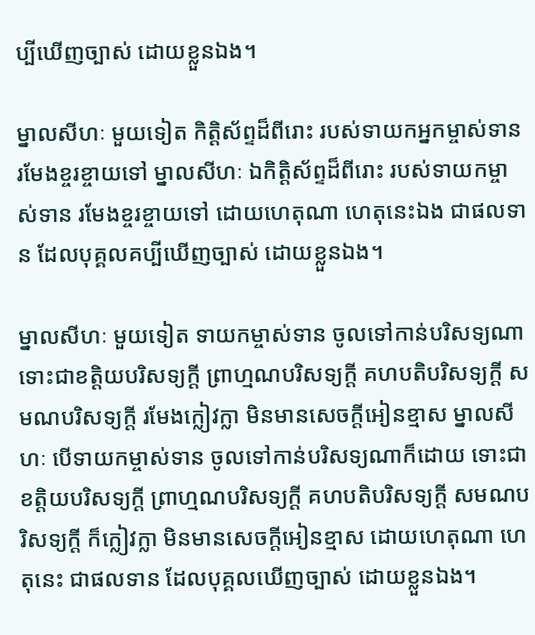ប្បីឃើញច្បាស់ ដោយខ្លួនឯង។

ម្នាលសីហៈ មួយទៀត កិតិ្តស័ព្ទដ៏ពីរោះ របស់ទាយកអ្នកម្ចាស់ទាន រមែងខ្ចរខ្ចាយទៅ ម្នាលសីហៈ ឯកិត្តិស័ព្ទដ៏ពីរោះ របស់ទាយកម្ចាស់ទាន រមែងខ្ចរខ្ចាយទៅ ដោយហេតុណា ហេតុនេះឯង ជាផលទាន ដែលបុគ្គលគប្បីឃើញច្បាស់ ដោយខ្លួនឯង។

ម្នាលសីហៈ មួយទៀត ទាយកម្ចាស់ទាន ចូលទៅកាន់បរិសទ្យណា ទោះជាខត្តិយបរិសទ្យក្តី ព្រាហ្មណបរិសទ្យក្តី គហបតិបរិសទ្យក្តី សមណបរិសទ្យក្តី រមែងក្លៀវក្លា មិនមានសេចក្តីអៀនខ្មាស ម្នាលសីហៈ បើទាយកម្ចាស់ទាន ចូលទៅកាន់បរិសទ្យណាក៏ដោយ ទោះជាខត្តិយបរិសទ្យក្តី ព្រាហ្មណបរិសទ្យក្តី គហបតិបរិសទ្យក្តី សមណបរិសទ្យក្តី ក៏ក្លៀវក្លា មិនមានសេចក្តីអៀនខ្មាស ដោយហេតុណា ហេតុនេះ ជាផលទាន ដែលបុគ្គលឃើញច្បាស់ ដោយខ្លួនឯង។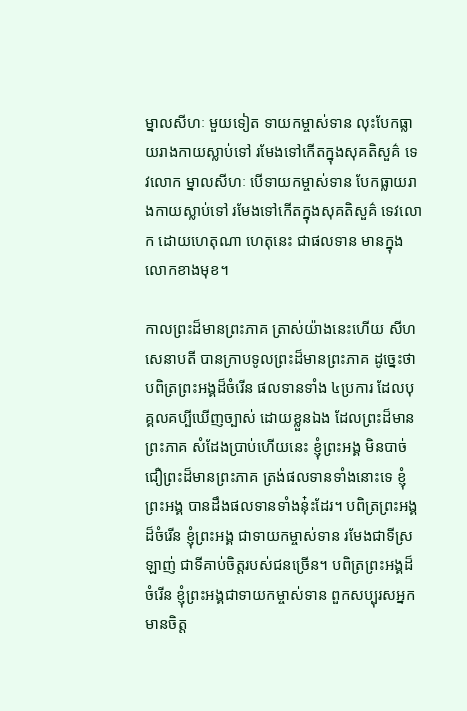ម្នាលសីហៈ មួយទៀត ទាយកម្ចាស់ទាន លុះបែកធ្លាយរាងកាយស្លាប់ទៅ រមែងទៅកើតក្នុងសុគតិសួគ៌ ទេវលោក ម្នាលសីហៈ បើទាយកម្ចាស់ទាន បែកធ្លាយរាងកាយស្លាប់ទៅ រមែងទៅកើតក្នុងសុគតិសួគ៌ ទេវលោក ដោយហេតុណា ហេតុនេះ ជាផលទាន មានក្នុងលោកខាងមុខ។

កាលព្រះដ៏មានព្រះភាគ ត្រាស់យ៉ាងនេះហើយ សីហសេនាបតី បានក្រាបទូលព្រះដ៏មានព្រះភាគ ដូច្នេះថា បពិត្រព្រះអង្គដ៏ចំរើន ផលទានទាំង ៤ប្រការ ដែលបុគ្គលគប្បីឃើញច្បាស់ ដោយខ្លួនឯង ដែលព្រះដ៏មានព្រះភាគ សំដែងប្រាប់ហើយនេះ ខ្ញុំព្រះអង្គ មិនបាច់ជឿព្រះដ៏មានព្រះភាគ ត្រង់ផលទានទាំងនោះទេ ខ្ញុំព្រះអង្គ បានដឹងផលទានទាំងនុ៎ះដែរ។ បពិត្រព្រះអង្គដ៏ចំរើន ខ្ញុំព្រះអង្គ ជាទាយកម្ចាស់ទាន រមែងជាទីស្រឡាញ់ ជាទីគាប់ចិត្តរបស់ជនច្រើន។ បពិត្រព្រះអង្គដ៏ចំរើន ខ្ញុំព្រះអង្គជាទាយកម្ចាស់ទាន ពួកសប្បុរសអ្នកមានចិត្ត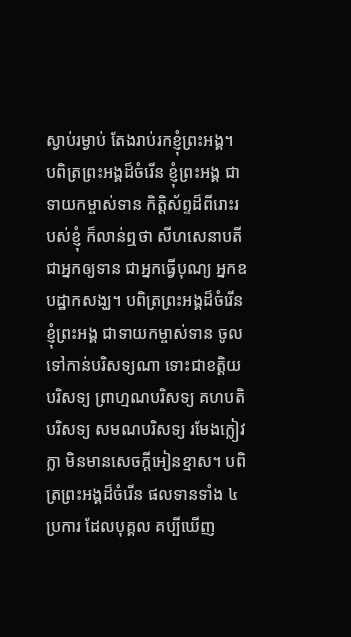ស្ងាប់រម្ងាប់ តែងរាប់រកខ្ញុំព្រះអង្គ។ បពិត្រព្រះអង្គដ៏ចំរើន ខ្ញុំព្រះអង្គ ជាទាយកម្ចាស់ទាន កិត្តិស័ព្ទដ៏ពីរោះរបស់ខ្ញុំ ក៏លាន់ឮថា សីហសេនាបតី ជាអ្នកឲ្យទាន ជាអ្នកធ្វើបុណ្យ អ្នកឧបដ្ឋាកសង្ឃ។ បពិត្រព្រះអង្គដ៏ចំរើន ខ្ញុំព្រះអង្គ ជាទាយកម្ចាស់ទាន ចូលទៅកាន់បរិសទ្យណា ទោះជាខត្តិយបរិសទ្យ ព្រាហ្មណបរិសទ្យ គហបតិបរិសទ្យ សមណបរិសទ្យ រមែងក្លៀវក្លា មិនមានសេចក្តីអៀនខ្មាស។ បពិត្រព្រះអង្គដ៏ចំរើន ផលទានទាំង ៤ ប្រការ ដែលបុគ្គល គប្បីឃើញ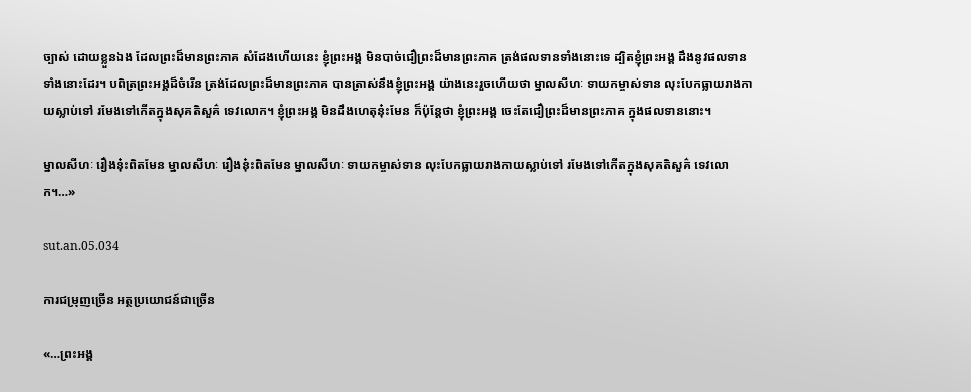ច្បាស់ ដោយខ្លួនឯង ដែលព្រះដ៏មានព្រះភាគ សំដែងហើយនេះ ខ្ញុំព្រះអង្គ មិនបាច់ជឿព្រះដ៏មានព្រះភាគ ត្រង់ផលទានទាំងនោះទេ ដ្បិតខ្ញុំព្រះអង្គ ដឹងនូវផលទានទាំងនោះដែរ។ បពិត្រព្រះអង្គដ៏ចំរើន ត្រង់ដែលព្រះដ៏មានព្រះភាគ បានត្រាស់នឹងខ្ញុំព្រះអង្គ យ៉ាងនេះរួចហើយថា ម្នាលសីហៈ ទាយកម្ចាស់ទាន លុះបែកធ្លាយរាងកាយស្លាប់ទៅ រមែងទៅកើតក្នុងសុគតិសួគ៌ ទេវលោក។ ខ្ញុំព្រះអង្គ មិនដឹងហេតុនុ៎ះមែន ក៏ប៉ុន្តែថា ខ្ញុំព្រះអង្គ ចេះតែជឿព្រះដ៏មានព្រះភាគ ក្នុងផលទាននោះ។

ម្នាលសីហៈ រឿងនុ៎ះពិតមែន ម្នាលសីហៈ រឿងនុ៎ះពិតមែន ម្នាលសីហៈ ទាយកម្ចាស់ទាន លុះបែកធ្លាយរាងកាយស្លាប់ទៅ រមែងទៅកើតក្នុងសុគតិសួគ៌ ទេវលោក។…»

sut.an.05.034

ការជម្រុញច្រើន អត្ថប្រយោជន៍ជាច្រើន

«…ព្រះអង្គ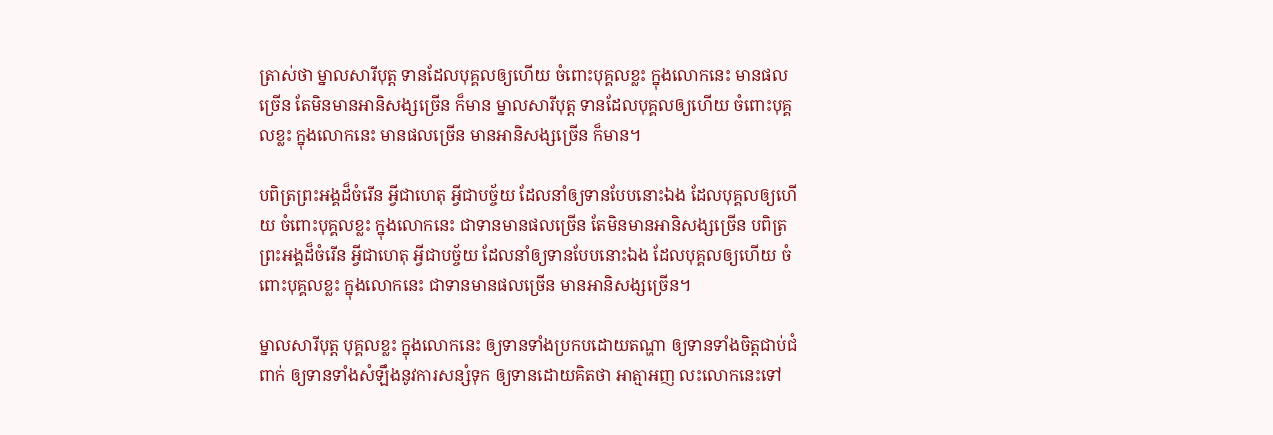ត្រាស់ថា ម្នាលសារីបុត្ត ទានដែលបុគ្គលឲ្យហើយ ចំពោះបុគ្គលខ្លះ ក្នុងលោកនេះ មានផលច្រើន តែមិនមានអានិសង្សច្រើន ក៏មាន ម្នាលសារីបុត្ត ទានដែលបុគ្គលឲ្យហើយ ចំពោះបុគ្គលខ្លះ ក្នុងលោកនេះ មានផលច្រើន មានអានិសង្សច្រើន ក៏មាន។

បពិត្រព្រះអង្គដ៏ចំរើន អ្វីជាហេតុ អ្វីជាបច្ច័យ ដែលនាំឲ្យទានបែបនោះឯង ដែលបុគ្គលឲ្យហើយ ចំពោះបុគ្គលខ្លះ ក្នុងលោកនេះ ជាទានមានផលច្រើន តែមិនមានអានិសង្សច្រើន បពិត្រព្រះអង្គដ៏ចំរើន អ្វីជាហេតុ អ្វីជាបច្ច័យ ដែលនាំឲ្យទានបែបនោះឯង ដែលបុគ្គលឲ្យហើយ ចំពោះបុគ្គលខ្លះ ក្នុងលោកនេះ ជាទានមានផលច្រើន មានអានិសង្សច្រើន។

ម្នាលសារីបុត្ត បុគ្គលខ្លះ ក្នុងលោកនេះ ឲ្យទានទាំងប្រកបដោយតណ្ហា ឲ្យទានទាំងចិត្តជាប់ជំពាក់ ឲ្យទានទាំងសំឡឹងនូវការសន្សំទុក ឲ្យទានដោយគិតថា អាត្មាអញ លះលោកនេះទៅ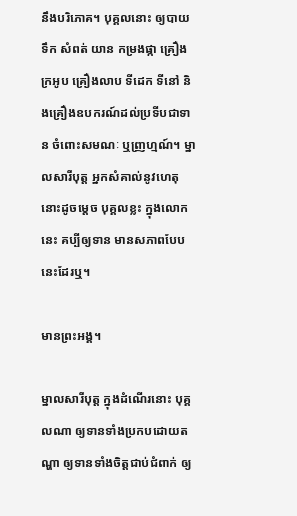នឹងបរិភោគ។ បុគ្គលនោះ ឲ្យបាយ ទឹក សំពត់ យាន កម្រងផ្កា គ្រឿងក្រអូប គ្រឿងលាប ទីដេក ទីនៅ និងគ្រឿងឧបករណ៍ដល់ប្រទីបជាទាន ចំពោះសមណៈ ឬញ្រហ្មណ៍។ ម្នាលសារីបុត្ត អ្នកសំគាល់នូវហេតុនោះដូចម្តេច បុគ្គលខ្លះ ក្នុងលោកនេះ គប្បីឲ្យទាន មានសភាពបែបនេះដែរឬ។

មានព្រះអង្គ។

ម្នាលសារីបុត្ត ក្នុងដំណើរនោះ បុគ្គលណា ឲ្យទានទាំងប្រកបដោយតណ្ហា ឲ្យទានទាំងចិត្តជាប់ជំពាក់ ឲ្យ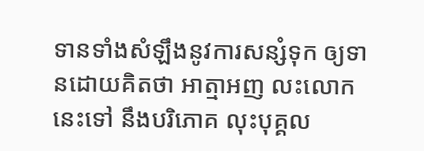ទានទាំងសំឡឹងនូវការសន្សំទុក ឲ្យទានដោយគិតថា អាត្មាអញ លះលោកនេះទៅ នឹងបរិភោគ លុះបុគ្គល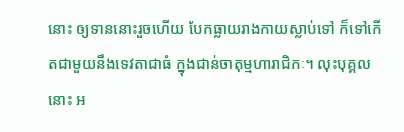នោះ ឲ្យទាននោះរួចហើយ បែកធ្លាយរាងកាយស្លាប់ទៅ ក៏ទៅកើតជាមួយនឹងទេវតាជាធំ ក្នុងជាន់ចាតុម្មហារាជិកៈ។ លុះបុគ្គលនោះ អ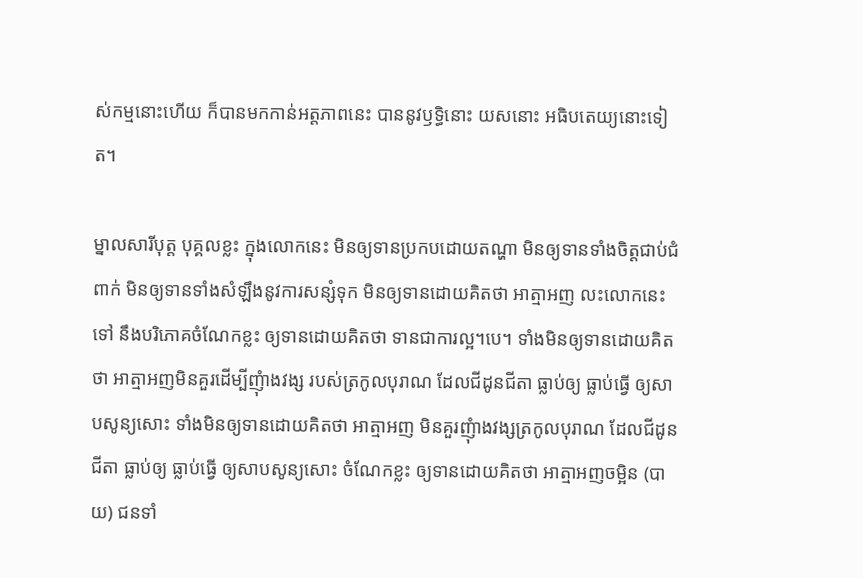ស់កម្មនោះហើយ ក៏បានមកកាន់អត្តភាពនេះ បាននូវឫទ្ធិនោះ យសនោះ អធិបតេយ្យនោះទៀត។

ម្នាលសារីបុត្ត បុគ្គលខ្លះ ក្នុងលោកនេះ មិនឲ្យទានប្រកបដោយតណ្ហា មិនឲ្យទានទាំងចិត្តជាប់ជំពាក់ មិនឲ្យទានទាំងសំឡឹងនូវការសន្សំទុក មិនឲ្យទានដោយគិតថា អាត្មាអញ លះលោកនេះទៅ នឹងបរិភោគចំណែកខ្លះ ឲ្យទានដោយគិតថា ទានជាការល្អ។បេ។ ទាំងមិនឲ្យទានដោយគិតថា អាត្មាអញមិនគួរដើម្បីញុំាងវង្ស របស់ត្រកូលបុរាណ ដែលជីដូនជីតា ធ្លាប់ឲ្យ ធ្លាប់ធ្វើ ឲ្យសាបសូន្យសោះ ទាំងមិនឲ្យទានដោយគិតថា អាត្មាអញ មិនគួរញុំាងវង្សត្រកូលបុរាណ ដែលជីដូនជីតា ធ្លាប់ឲ្យ ធ្លាប់ធ្វើ ឲ្យសាបសូន្យសោះ ចំណែកខ្លះ ឲ្យទានដោយគិតថា អាត្មាអញចម្អិន (បាយ) ជនទាំ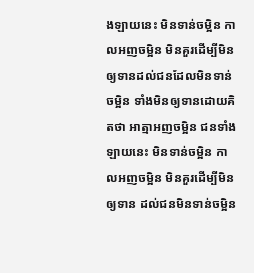ងឡាយនេះ មិនទាន់ចម្អិន កាលអញចម្អិន មិនគួរដើម្បីមិនឲ្យទានដល់ជនដែលមិនទាន់ចម្អិន ទាំងមិនឲ្យទានដោយគិតថា អាត្មាអញចម្អិន ជនទាំងឡាយនេះ មិនទាន់ចម្អិន កាលអញចម្អិន មិនគួរដើម្បីមិនឲ្យទាន ដល់ជនមិនទាន់ចម្អិន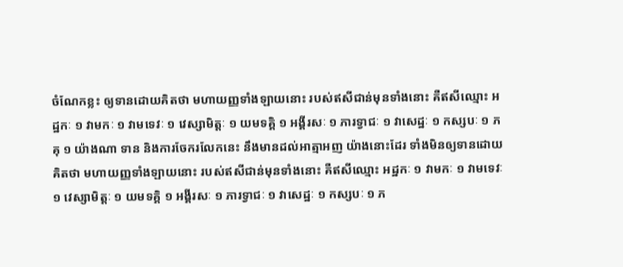ចំណែកខ្លះ ឲ្យទានដោយគិតថា មហាយញ្ញទាំងឡាយនោះ របស់ឥសីជាន់មុនទាំងនោះ គឺឥសីឈ្មោះ អដ្ឋកៈ ១ វាមកៈ ១ វាមទេវៈ ១ វេស្សាមិត្តៈ ១ យមទគ្គិ ១ អង្គីរសៈ ១ ភារទ្វាជៈ ១ វាសេដ្ឋៈ ១ កស្សបៈ ១ ភគុ ១ យ៉ាងណា ទាន និងការចែករលែកនេះ នឹងមានដល់អាត្មាអញ យ៉ាងនោះដែរ ទាំងមិនឲ្យទានដោយគិតថា មហាយញ្ញទាំងឡាយនោះ របស់ឥសីជាន់មុនទាំងនោះ គឺឥសីឈ្មោះ អដ្ឋកៈ ១ វាមកៈ ១ វាមទេវៈ ១ វេស្សាមិត្តៈ ១ យមទគ្គិ ១ អង្គីរសៈ ១ ភារទ្វាជៈ ១ វាសេដ្ឋៈ ១ កស្សបៈ ១ ភ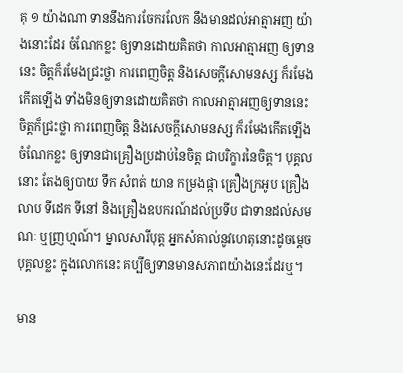គុ ១ យ៉ាងណា ទាននឹងការចែករលែក នឹងមានដល់អាត្មាអញ យ៉ាងនោះដែរ ចំណែកខ្លះ ឲ្យទានដោយគិតថា កាលអាត្មាអញ ឲ្យទាននេះ ចិត្តក៏រមែងជ្រះថ្លា ការពេញចិត្ត និងសេចក្តីសោមនស្ស ក៏រមែងកើតឡើង ទាំងមិនឲ្យទានដោយគិតថា កាលអាត្មាអញឲ្យទាននេះ ចិត្តក៏ជ្រះថ្លា ការពេញចិត្ត និងសេចក្តីសោមនស្ស ក៏រមែងកើតឡើង ចំណែកខ្លះ ឲ្យទានជាគ្រឿងប្រដាប់នៃចិត្ត ជាបរិក្ខារនៃចិត្ត។ បុគ្គលនោះ តែងឲ្យបាយ ទឹក សំពត់ យាន កម្រងផ្កា គ្រឿងក្រអូប គ្រឿងលាប ទីដេក ទីនៅ និងគ្រឿងឧបករណ៍ដល់ប្រទីប ជាទានដល់សមណៈ ឬញ្រហ្មណ៍។ ម្នាលសារីបុត្ត អ្នកសំគាល់នូវហេតុនោះដូចម្តេច បុគ្គលខ្លះ ក្នុងលោកនេះ គប្បីឲ្យទានមានសភាពយ៉ាងនេះដែរឬ។

មាន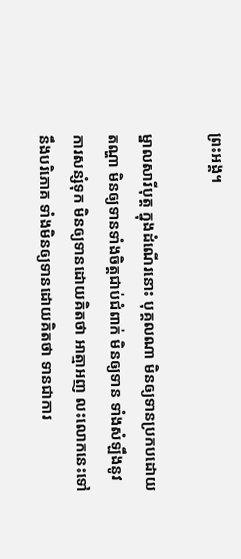ព្រះអង្គ។

ម្នាលសារីបុត្ត ក្នុងដំណើរនោះ បុគ្គលណា មិនឲ្យទានប្រកបដោយតណ្ហា មិនឲ្យទានទាំងចិត្តជាប់ជំពាក់ មិនឲ្យទាន ទាំងសំឡឹងនូវការសន្សំទុក មិនឲ្យទានដោយគិតថា អាត្មាអញ លះលោកនេះទៅ នឹងបរិភោគ ទាំងមិនឲ្យទានដោយគិតថា ទានជាការ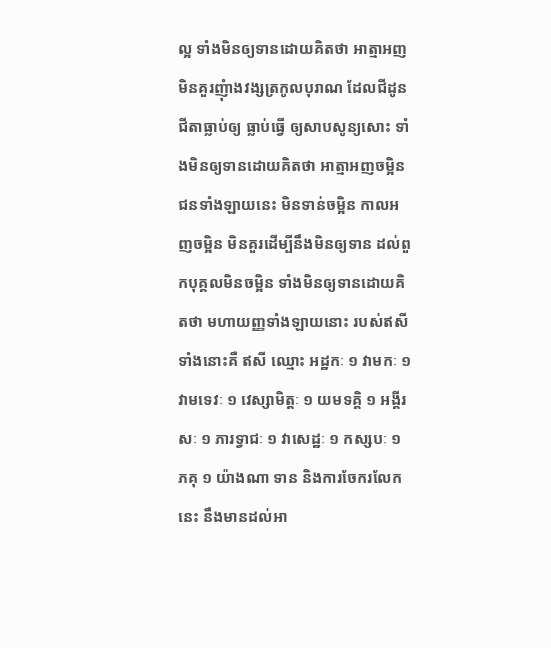ល្អ ទាំងមិនឲ្យទានដោយគិតថា អាត្មាអញ មិនគួរញុំាងវង្សត្រកូលបុរាណ ដែលជីដូនជីតាធ្លាប់ឲ្យ ធ្លាប់ធ្វើ ឲ្យសាបសូន្យសោះ ទាំងមិនឲ្យទានដោយគិតថា អាត្មាអញចម្អិន ជនទាំងឡាយនេះ មិនទាន់ចម្អិន កាលអញចម្អិន មិនគួរដើម្បីនឹងមិនឲ្យទាន ដល់ពួកបុគ្គលមិនចម្អិន ទាំងមិនឲ្យទានដោយគិតថា មហាយញ្ញទាំងឡាយនោះ របស់ឥសីទាំងនោះគឺ ឥសី ឈ្មោះ អដ្ឋកៈ ១ វាមកៈ ១ វាមទេវៈ ១ វេស្សាមិត្តៈ ១ យមទគ្គិ ១ អង្គីរសៈ ១ ភារទ្វាជៈ ១ វាសេដ្ឋៈ ១ កស្សបៈ ១ ភគុ ១ យ៉ាងណា ទាន និងការចែករលែកនេះ នឹងមានដល់អា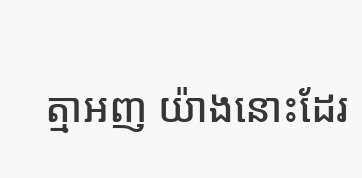ត្មាអញ យ៉ាងនោះដែរ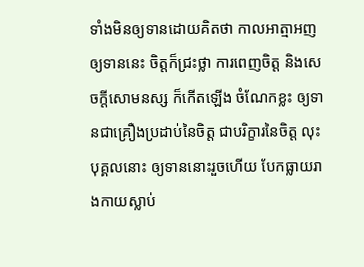ទាំងមិនឲ្យទានដោយគិតថា កាលអាត្មាអញឲ្យទាននេះ ចិត្តក៏ជ្រះថ្លា ការពេញចិត្ត និងសេចក្តីសោមនស្ស ក៏កើតឡើង ចំណែកខ្លះ ឲ្យទានជាគ្រឿងប្រដាប់នៃចិត្ត ជាបរិក្ខារនៃចិត្ត លុះបុគ្គលនោះ ឲ្យទាននោះរួចហើយ បែកធ្លាយរាងកាយស្លាប់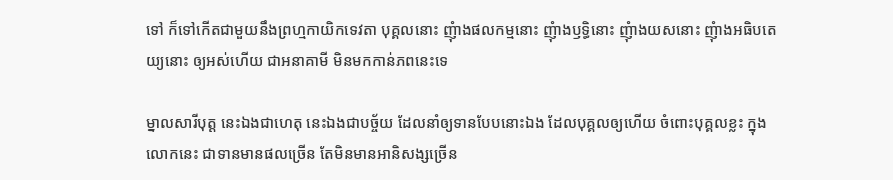ទៅ ក៏ទៅកើតជាមួយនឹងព្រហ្មកាយិកទេវតា បុគ្គលនោះ ញុំាងផលកម្មនោះ ញុំាងឫទ្ធិនោះ ញុំាងយសនោះ ញុំាងអធិបតេយ្យនោះ ឲ្យអស់ហើយ ជាអនាគាមី មិនមកកាន់ភពនេះទេ

ម្នាលសារីបុត្ត នេះឯងជាហេតុ នេះឯងជាបច្ច័យ ដែលនាំឲ្យទានបែបនោះឯង ដែលបុគ្គលឲ្យហើយ ចំពោះបុគ្គលខ្លះ ក្នុងលោកនេះ ជាទានមានផលច្រើន តែមិនមានអានិសង្សច្រើន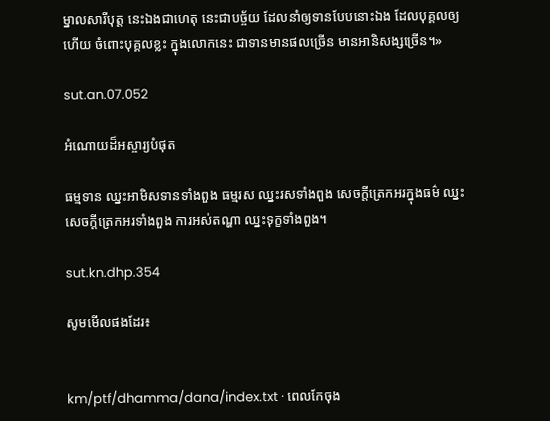ម្នាលសារីបុត្ត នេះឯងជាហេតុ នេះជាបច្ច័យ ដែលនាំឲ្យទានបែបនោះឯង ដែលបុគ្គលឲ្យហើយ ចំពោះបុគ្គលខ្លះ ក្នុងលោកនេះ ជាទានមានផលច្រើន មានអានិសង្សច្រើន។»

sut.an.07.052

អំណោយដ៏អស្ចារ្យបំផុត

ធម្មទាន ឈ្នះអាមិសទានទាំងពួង ធម្មរស ឈ្នះរសទាំងពួង សេចក្តីត្រេកអរក្នុងធម៌ ឈ្នះសេចក្តីត្រេកអរទាំងពួង ការអស់តណ្ហា ឈ្នះទុក្ខទាំងពួង។

sut.kn.dhp.354

សូមមើលផងដែរ៖


km/ptf/dhamma/dana/index.txt · ពេលកែចុង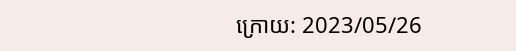ក្រោយ: 2023/05/26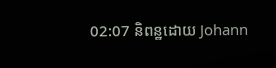02:07 និពន្ឋដោយ Johann